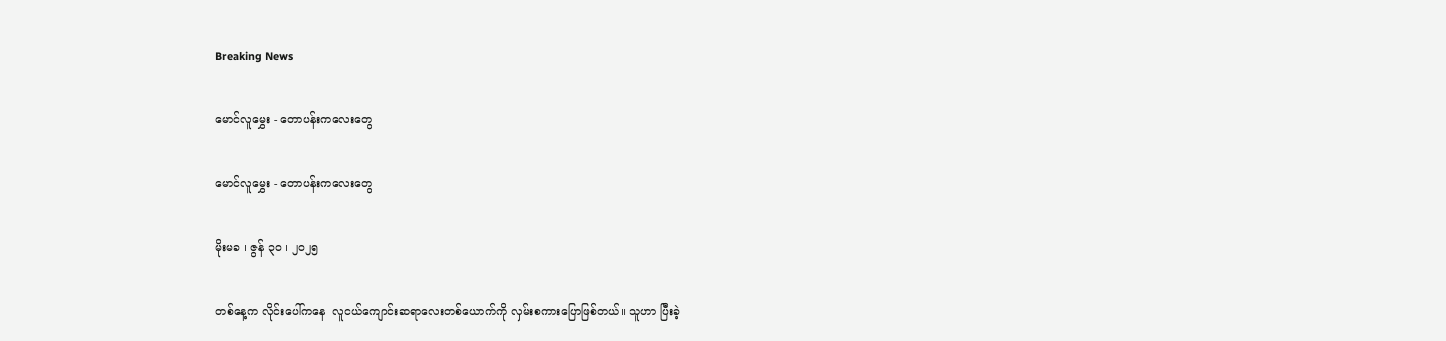Breaking News

မောင်လူမွှေး - တောပန်းကလေးတွေ

မောင်လူမွှေး - တောပန်းကလေးတွေ

မိုးမခ ၊ ဇွန် ၃၀ ၊ ၂၀၂၅

တစ်နေ့က လိုင်းပေါ်ကနေ  လူငယ်ကျောင်းဆရာလေးတစ်ယောက်ကို လှမ်းစကားပြောဖြစ်တယ်။ သူဟာ ပြီးခဲ့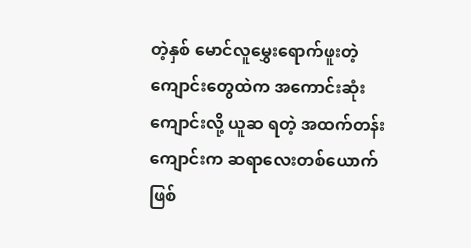တဲ့နှစ် မောင်လူမွှေးရောက်ဖူးတဲ့ကျောင်းတွေထဲက အကောင်းဆုံးကျောင်းလို့ ယူဆ ရတဲ့ အထက်တန်းကျောင်းက ဆရာလေးတစ်ယောက်ဖြစ်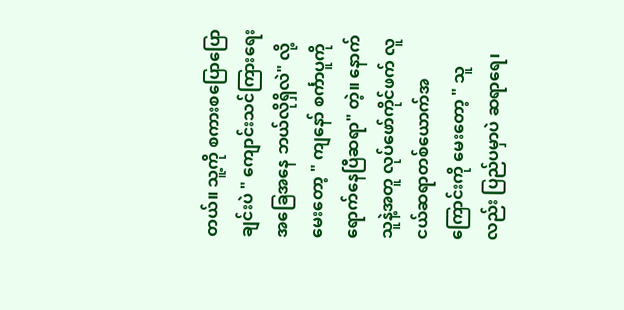တယ်။ သူ့ကို စကားစပြောပြောချင်းပဲ " ကျောင်းသင်ကြားရေးအခြေအနေ ဘယ်လိုရှိလဲ" လို့ မေးတော့ " ကျနော် စင်္ကာပူကို ရောက်နေပြီဆရာ" တဲ့။ နောက် သူနဲ့အတူ လုပ်ဖော်ကိုင်ဖက် လူငယ်ဆရာတစ်ယောက်အကြောင်းကို မေးတော့ " သူလည်း ပြည်ပမှာပဲ ဆရာရေ၊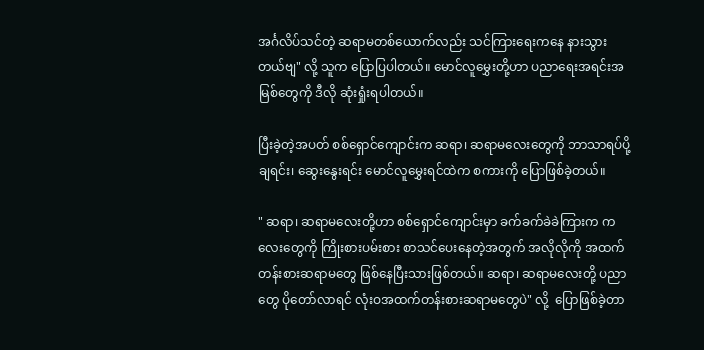အင်္ဂလိပ်သင်တဲ့ ဆရာမတစ်ယောက်လည်း သင်ကြားရေးကနေ နားသွားတယ်ဗျ" လို့ သူက ပြောပြပါတယ်။ မောင်လူမွှေးတို့ဟာ ပညာရေးအရင်းအမြစ်တွေကို ဒီလို ဆုံးရှုံးရပါတယ်။

ပြီးခဲ့တဲ့အပတ် စစ်ရှောင်ကျောင်းက ဆရာ၊ ဆရာမလေးတွေကို ဘာသာရပ်ပို့ချရင်း၊ ဆွေးနွေးရင်း မောင်လူမွှေးရင်ထဲက စကားကို ပြောဖြစ်ခဲ့တယ်။

" ဆရာ၊ ဆရာမလေးတို့ဟာ စစ်ရှောင်ကျောင်းမှာ ခက်ခက်ခဲခဲကြားက ကလေးတွေကို ကြိုးစားပမ်းစား စာသင်ပေးနေတဲ့အတွက် အလိုလိုကို အထက်တန်းစားဆရာမတွေ ဖြစ်နေပြီးသားဖြစ်တယ်။ ဆရာ၊ ဆရာမလေးတို့ ပညာတွေ ပိုတော်လာရင် လုံးဝအထက်တန်းစားဆရာမတွေပဲ" လို့  ပြောဖြစ်ခဲ့တာ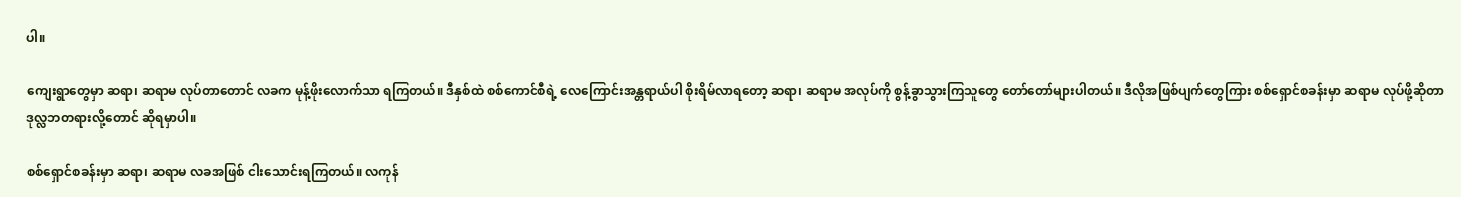ပါ။

ကျေးရွာတွေမှာ ဆရာ၊ ဆရာမ လုပ်တာတောင် လခက မုန့်ဖိုးလောက်သာ ရကြတယ်။ ဒီနှစ်ထဲ စစ်ကောင်စီရဲ့ လေကြောင်းအန္တရာယ်ပါ စိုးရိမ်လာရတော့ ဆရာ၊ ဆရာမ အလုပ်ကို စွန့်ခွာသွားကြသူတွေ တော်တော်များပါတယ်။ ဒီလိုအဖြစ်ပျက်တွေကြား စစ်ရှောင်စခန်းမှာ ဆရာမ လုပ်ဖို့ဆိုတာ ဒုလ္လဘတရားလို့တောင် ဆိုရမှာပါ။

စစ်ရှောင်စခန်းမှာ ဆရာ၊ ဆရာမ လခအဖြစ် ငါးသောင်းရကြတယ်။ လကုန်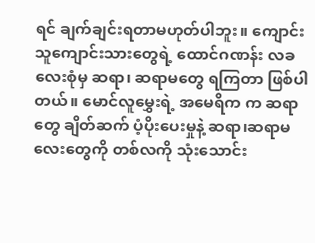ရင် ချက်ချင်းရတာမဟုတ်ပါဘူး။ ကျောင်းသူကျောင်းသားတွေရဲ့ ထောင်ဂဏန်း လခလေးစုံမှ ဆရာ၊ ဆရာမတွေ ရကြတာ ဖြစ်ပါတယ်။ မောင်လူမွှေးရဲ့ အမေရိက က ဆရာတွေ ချိတ်ဆက် ပံ့ပိုးပေးမှုနဲ့ ဆရာ၊ဆရာမလေးတွေကို တစ်လကို သုံးသောင်း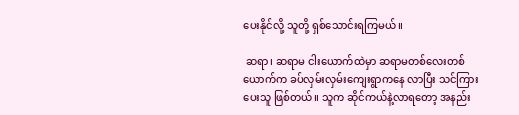ပေးနိုင်လို့ သူတို့ ရှစ်သောင်းရကြမယ်။

 ဆရာ၊ ဆရာမ ငါးယောက်ထဲမှာ ဆရာမတစ်လေးတစ်ယောက်က ခပ်လှမ်းလှမ်းကျေးရွာကနေ လာပြီး သင်ကြားပေးသူ ဖြစ်တယ်။ သူက ဆိုင်ကယ်နဲ့လာရတော့ အနည်း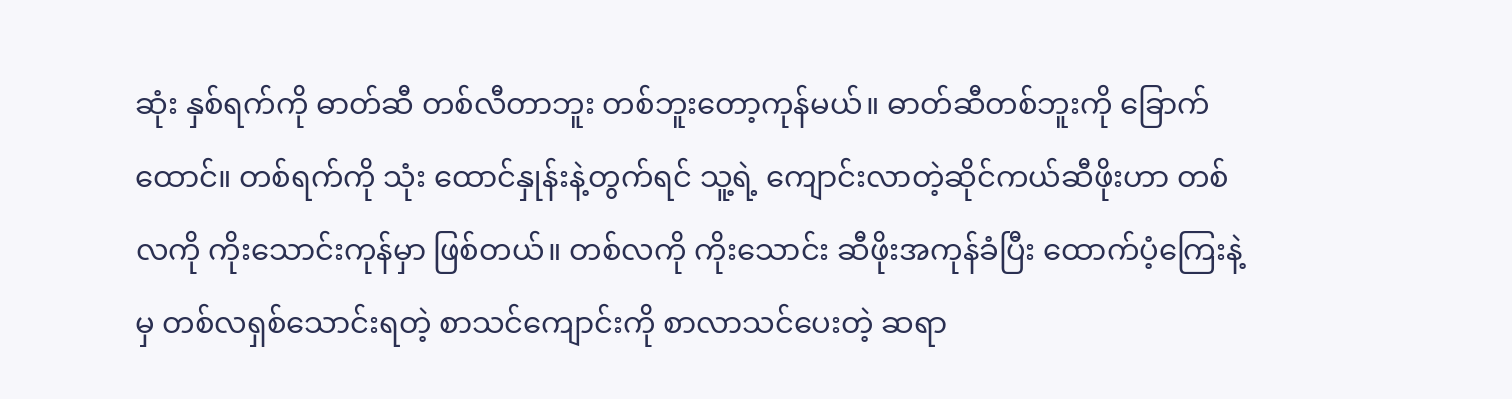ဆုံး နှစ်ရက်ကို ဓာတ်ဆီ တစ်လီတာဘူး တစ်ဘူးတော့ကုန်မယ်။ ဓာတ်ဆီတစ်ဘူးကို ခြောက်ထောင်။ တစ်ရက်ကို သုံး ထောင်နှုန်းနဲ့တွက်ရင် သူ့ရဲ့ ကျောင်းလာတဲ့ဆိုင်ကယ်ဆီဖိုးဟာ တစ်လကို ကိုးသောင်းကုန်မှာ ဖြစ်တယ်။ တစ်လကို ကိုးသောင်း ဆီဖိုးအကုန်ခံပြီး ထောက်ပံ့ကြေးနဲ့မှ တစ်လရှစ်သောင်းရတဲ့ စာသင်ကျောင်းကို စာလာသင်ပေးတဲ့ ဆရာ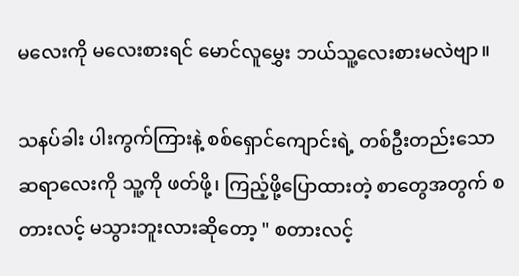မလေးကို မလေးစားရင် မောင်လူမွှေး ဘယ်သူ့လေးစားမလဲဗျာ။

သနပ်ခါး ပါးကွက်ကြားနဲ့ စစ်ရှောင်ကျောင်းရဲ့ တစ်ဦးတည်းသော ဆရာလေးကို သူ့ကို ဖတ်ဖို့၊ ကြည့်ဖို့ပြောထားတဲ့ စာတွေအတွက် စတားလင့် မသွားဘူးလားဆိုတော့ " စတားလင့်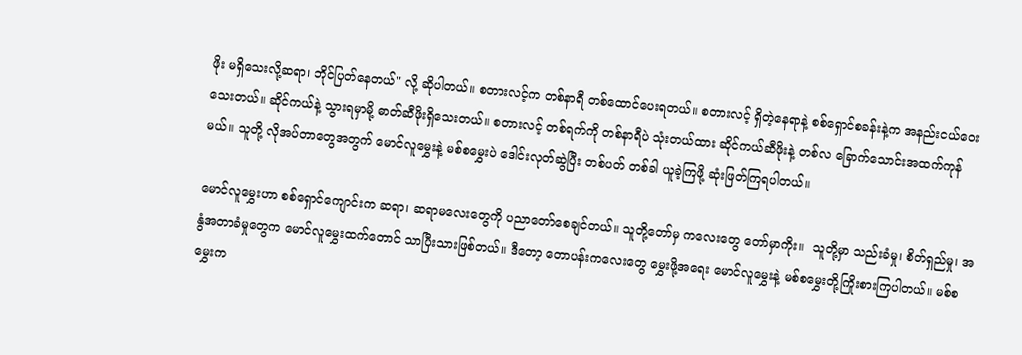ဖိုး မရှိသေးလို့ဆရာ၊ ဘိုင်ပြတ်နေတယ်" လို့ ဆိုပါတယ်။ စတားလင့်က တစ်နာရီ တစ်ထောင်ပေးရတယ်။ စတားလင့် ရှိတဲ့နေရာနဲ့ စစ်ရှောင်စခန်းနဲ့က အနည်းငယ်ဝေးသေးတယ်။ ဆိုင်ကယ်နဲ့ သွားရမှာမို့ ဓာတ်ဆီဖိုးရှိသေးတယ်။ စတားလင့် တစ်ရက်ကို တစ်နာရီပဲ သုံးတယ်ထား ဆိုင်ကယ်ဆီဖိုးနဲ့ တစ်လ ခြောက်သောင်းအထက်ကုန်မယ်။ သူတို့ လိုအပ်တာတွေအတွက် မောင်လူမွှေးနဲ့ မစ်စမွှေးပဲ ဒေါင်းလုတ်ဆွဲပြီး တစ်ပတ် တစ်ခါ ယူခဲ့ကြဖို့ ဆုံးဖြတ်ကြရပါတယ်။

မောင်လူမွှေးဟာ စစ်ရှောင်ကျောင်းက ဆရာ၊ ဆရာမလေးတွေကို ပညာတော်စေချင်တယ်။ သူတို့တော်မှ ကလေးတွေ တော်မှာကိုး။  သူတို့မှာ သည်းခံမှု၊ စိတ်ရှည်မှု၊ အနွံအတာခံမှုတွေက မောင်လူမွှေးထက်တောင် သာပြီးသားဖြစ်တယ်။ ဒီတော့ တောပန်းကလေးတွေ မွှေးဖို့အရေး မောင်လူမွှေးနဲ့ မစ်စမွှေးတို့ကြိုးစားကြပါတယ်။ မစ်စမွှေးက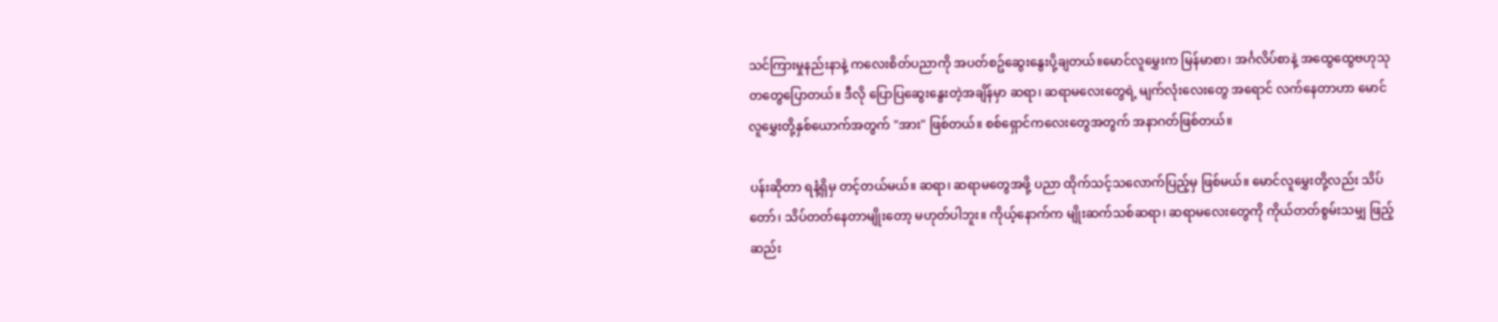သင်ကြားမှုနည်းနာနဲ့ ကလေးစိတ်ပညာကို အပတ်စဥ်ဆွေးနွေးပို့ချတယ်။မောင်လူမွှေးက မြန်မာစာ၊ အင်္ဂလိပ်စာနဲ့ အထွေထွေဗဟုသုတတွေပြောတယ်။ ဒီလို ပြောပြဆွေးနွေးတဲ့အချိန်မှာ ဆရာ၊ ဆရာမလေးတွေရဲ့ မျက်လုံးလေးတွေ အရောင် လက်နေတာဟာ မောင်လူမွှေးတို့နှစ်ယောက်အတွက် "အား" ဖြစ်တယ်။ စစ်ရှောင်ကလေးတွေအတွက် အနာဂတ်ဖြစ်တယ်။

ပန်းဆိုတာ ရနံ့ရှိမှ တင့်တယ်မယ်။ ဆရာ၊ ဆရာမတွေအဖို့ ပညာ ထိုက်သင့်သလောက်ပြည့်မှ ဖြစ်မယ်။ မောင်လူမွှေးတို့လည်း သိပ်တော်၊ သိပ်တတ်နေတာမျိုးတော့ မဟုတ်ပါဘူး။ ကိုယ့်နောက်က မျိုးဆက်သစ်ဆရာ၊ ဆရာမလေးတွေကို ကိုယ်တတ်စွမ်းသမျှ ဖြည့်ဆည်း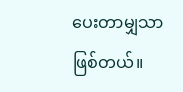ပေးတာမျှသာဖြစ်တယ်။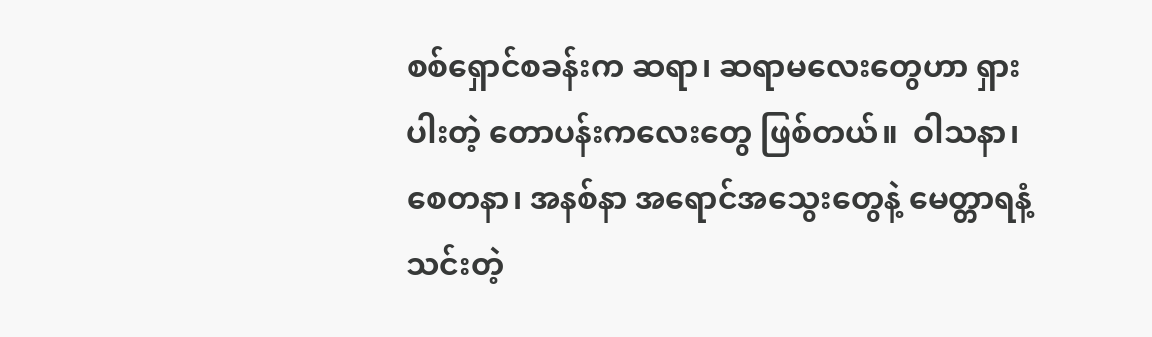စစ်ရှောင်စခန်းက ဆရာ၊ ဆရာမလေးတွေဟာ ရှားပါးတဲ့ တောပန်းကလေးတွေ ဖြစ်တယ်။  ဝါသနာ၊ စေတနာ၊ အနစ်နာ အရောင်အသွေးတွေနဲ့ မေတ္တာရနံ့သင်းတဲ့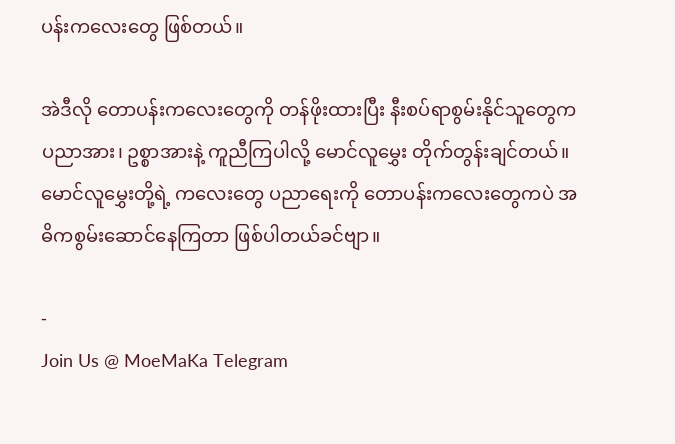ပန်းကလေးတွေ ဖြစ်တယ်။

အဲဒီလို တောပန်းကလေးတွေကို တန်ဖိုးထားပြီး နီးစပ်ရာစွမ်းနိုင်သူတွေက ပညာအား၊ ဥစ္စာအားနဲ့ ကူညီကြပါလို့ မောင်လူမွှေး တိုက်တွန်းချင်တယ်။ မောင်လူမွှေးတို့ရဲ့ ကလေးတွေ ပညာရေးကို တောပန်းကလေးတွေကပဲ အဓိကစွမ်းဆောင်နေကြတာ ဖြစ်ပါတယ်ခင်ဗျာ။

-
Join Us @ MoeMaKa Telegram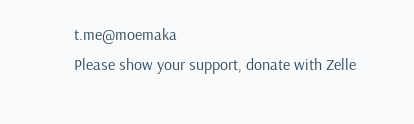t.me@moemaka
Please show your support, donate with Zelle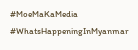#MoeMaKaMedia
#WhatsHappeningInMyanmar